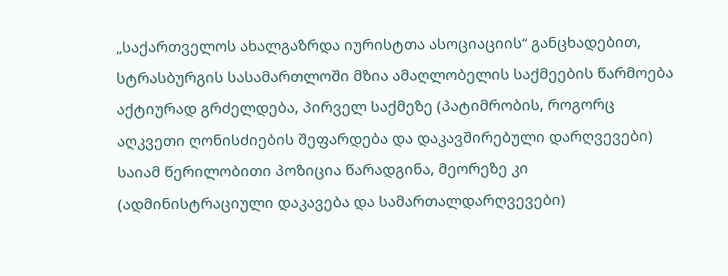„საქართველოს ახალგაზრდა იურისტთა ასოციაციის“ განცხადებით, სტრასბურგის სასამართლოში მზია ამაღლობელის საქმეების წარმოება აქტიურად გრძელდება, პირველ საქმეზე (პატიმრობის, როგორც აღკვეთი ღონისძიების შეფარდება და დაკავშირებული დარღვევები) საიამ წერილობითი პოზიცია წარადგინა, მეორეზე კი (ადმინისტრაციული დაკავება და სამართალდარღვევები)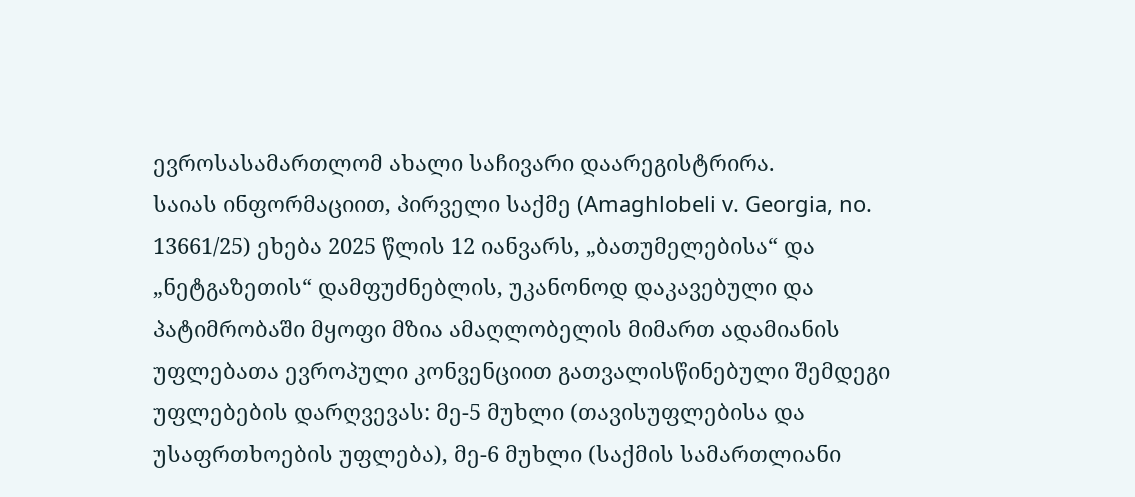ევროსასამართლომ ახალი საჩივარი დაარეგისტრირა.
საიას ინფორმაციით, პირველი საქმე (Amaghlobeli v. Georgia, no. 13661/25) ეხება 2025 წლის 12 იანვარს, „ბათუმელებისა“ და „ნეტგაზეთის“ დამფუძნებლის, უკანონოდ დაკავებული და პატიმრობაში მყოფი მზია ამაღლობელის მიმართ ადამიანის უფლებათა ევროპული კონვენციით გათვალისწინებული შემდეგი უფლებების დარღვევას: მე-5 მუხლი (თავისუფლებისა და უსაფრთხოების უფლება), მე-6 მუხლი (საქმის სამართლიანი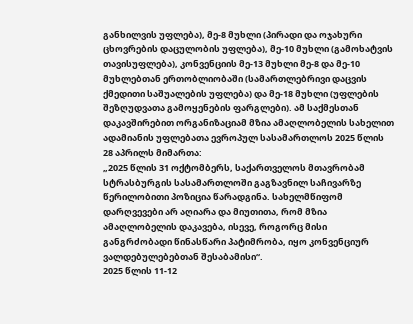განხილვის უფლება), მე-8 მუხლი (პირადი და ოჯახური ცხოვრების დაცულობის უფლება), მე-10 მუხლი (გამოხატვის თავისუფლება), კონვენციის მე-13 მუხლი მე-8 და მე-10 მუხლებთან ერთობლიობაში (სამართლებრივი დაცვის ქმედითი საშუალების უფლება) და მე-18 მუხლი (უფლების შეზღუდვათა გამოყენების ფარგლები). ამ საქმესთან დაკავშირებით ორგანიზაციამ მზია ამაღლობელის სახელით ადამიანის უფლებათა ევროპულ სასამართლოს 2025 წლის 28 აპრილს მიმართა:
„2025 წლის 31 ოქტომბერს, საქართველოს მთავრობამ სტრასბურგის სასამართლოში გაგზავნილ საჩივარზე წერილობითი პოზიცია წარადგინა. სახელმწიფომ დარღვევები არ აღიარა და მიუთითა, რომ მზია ამაღლობელის დაკავება, ისევე, როგორც მისი განგრძობადი წინასწარი პატიმრობა, იყო კონვენციურ ვალდებულებებთან შესაბამისი“.
2025 წლის 11-12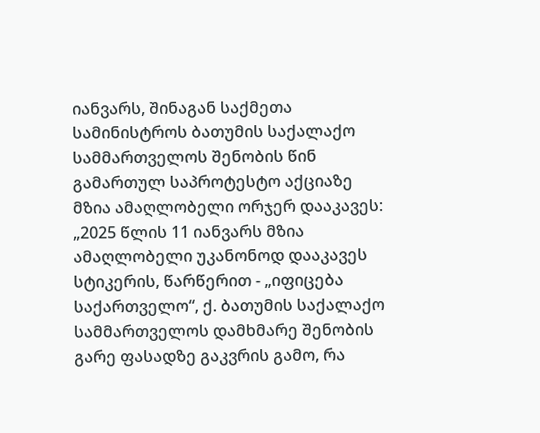იანვარს, შინაგან საქმეთა სამინისტროს ბათუმის საქალაქო სამმართველოს შენობის წინ გამართულ საპროტესტო აქციაზე მზია ამაღლობელი ორჯერ დააკავეს:
„2025 წლის 11 იანვარს მზია ამაღლობელი უკანონოდ დააკავეს სტიკერის, წარწერით - „იფიცება საქართველო“, ქ. ბათუმის საქალაქო სამმართველოს დამხმარე შენობის გარე ფასადზე გაკვრის გამო, რა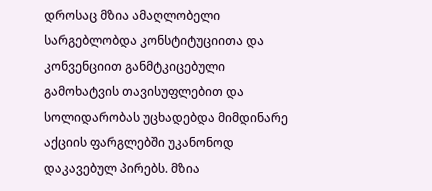დროსაც მზია ამაღლობელი სარგებლობდა კონსტიტუციითა და კონვენციით განმტკიცებული გამოხატვის თავისუფლებით და სოლიდარობას უცხადებდა მიმდინარე აქციის ფარგლებში უკანონოდ დაკავებულ პირებს. მზია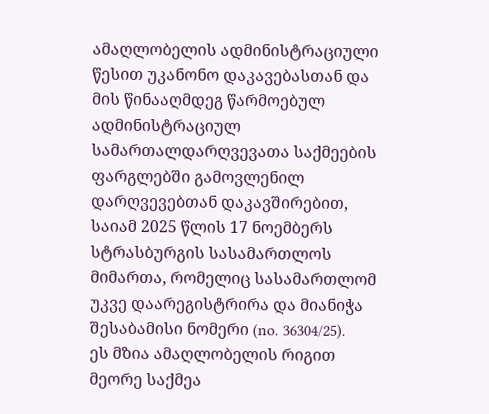ამაღლობელის ადმინისტრაციული წესით უკანონო დაკავებასთან და მის წინააღმდეგ წარმოებულ ადმინისტრაციულ სამართალდარღვევათა საქმეების ფარგლებში გამოვლენილ დარღვევებთან დაკავშირებით, საიამ 2025 წლის 17 ნოემბერს სტრასბურგის სასამართლოს მიმართა, რომელიც სასამართლომ უკვე დაარეგისტრირა და მიანიჭა შესაბამისი ნომერი (no. 36304/25). ეს მზია ამაღლობელის რიგით მეორე საქმეა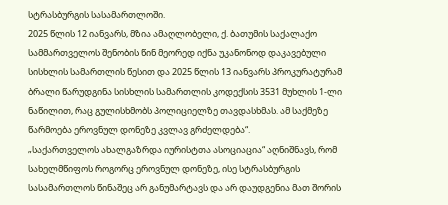სტრასბურგის სასამართლოში.
2025 წლის 12 იანვარს, მზია ამაღლობელი, ქ. ბათუმის საქალაქო სამმართველოს შენობის წინ მეორედ იქნა უკანონოდ დაკავებული სისხლის სამართლის წესით და 2025 წლის 13 იანვარს პროკურატურამ ბრალი წარუდგინა სისხლის სამართლის კოდექსის 3531 მუხლის 1-ლი ნაწილით, რაც გულისხმობს პოლიციელზე თავდასხმას. ამ საქმეზე წარმოება ეროვნულ დონეზე კვლავ გრძელდება“.
„საქართველოს ახალგაზრდა იურისტთა ასოციაცია“ აღნიშნავს, რომ სახელმწიფოს როგორც ეროვნულ დონეზე, ისე სტრასბურგის სასამართლოს წინაშეც არ განუმარტავს და არ დაუდგენია მათ შორის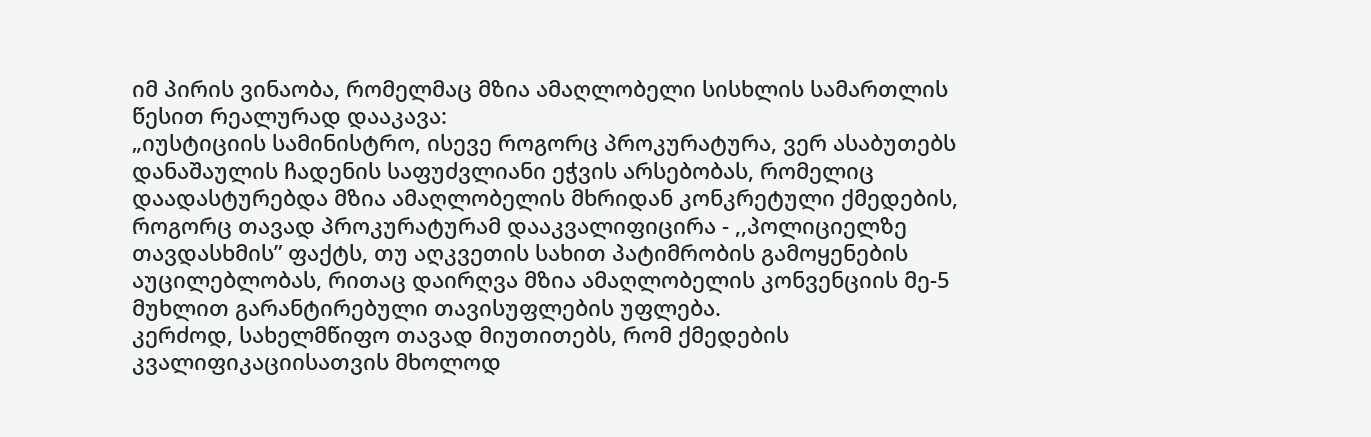იმ პირის ვინაობა, რომელმაც მზია ამაღლობელი სისხლის სამართლის წესით რეალურად დააკავა:
„იუსტიციის სამინისტრო, ისევე როგორც პროკურატურა, ვერ ასაბუთებს დანაშაულის ჩადენის საფუძვლიანი ეჭვის არსებობას, რომელიც დაადასტურებდა მზია ამაღლობელის მხრიდან კონკრეტული ქმედების, როგორც თავად პროკურატურამ დააკვალიფიცირა - ,,პოლიციელზე თავდასხმის” ფაქტს, თუ აღკვეთის სახით პატიმრობის გამოყენების აუცილებლობას, რითაც დაირღვა მზია ამაღლობელის კონვენციის მე-5 მუხლით გარანტირებული თავისუფლების უფლება.
კერძოდ, სახელმწიფო თავად მიუთითებს, რომ ქმედების კვალიფიკაციისათვის მხოლოდ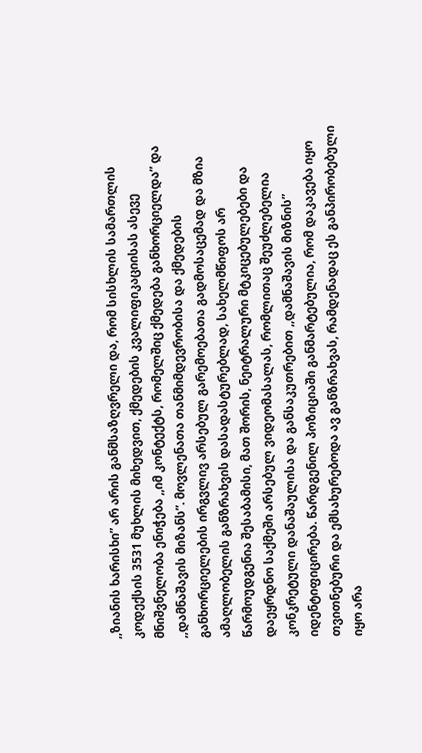,,ზიანის ხარისხი” არ არის განმსაზღვრელი და, რომ სისხლის სამართლის კოდექსის 3531 მუხლის მიხედვით, ქმედების კვალიფიკაციისას ასევე მნიშვნელობა ენიჭება ,,იმ კონტექტს, რომელშიც ქმედება განხორციელდა” და ,,დამნაშავის მიზანს”. მოვლენათა თანმიმდევრობისა და ქმედების განხორციელების ირგვლივ არსებულ გარემოებათა გადმოსაცემად და მზია ამაღლობელის განზრახვის დასადასტურებლად, სახელმწიფოს არ წარმოუდგენია შესაბამისი, მათ შორის, ნეიტრალური მტკიცებულებები და დაეყრდნო საქმეში არსებულ ვიდეომასალას, რომლითაც შეუძლებელია კონკრეტული დანაშაულისა და განსაკუთრებით ,,დამნაშავის მიზნის” იდენტიფიცირება. წარდგენილ პოზიციაში განმარტებულია, რომ დაკავება იყო თვითნებური და ემსახურებოდა ავ განზრახვას, რამდენადაც ეს განპირობებული იყო არა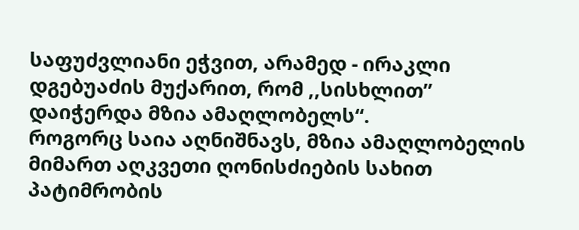საფუძვლიანი ეჭვით, არამედ - ირაკლი დგებუაძის მუქარით, რომ ,,სისხლით” დაიჭერდა მზია ამაღლობელს“.
როგორც საია აღნიშნავს, მზია ამაღლობელის მიმართ აღკვეთი ღონისძიების სახით პატიმრობის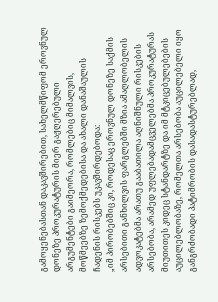გამოყენებასთან დაკავშირებით, სახელმწიფომ ეროვნულ დონეზე პროკურატურის მიერ გაჟღერებული არგუმენტები გაიმეორა, რომლებიც მიმალვის, მოწმეებზე ზემოქმედებისა და ახალი დანაშაულის ჩადენის რისკებს უკავშირდებოდა:
„იმ პირობებშიც კი, როდესაც ეროვნულ დონეზე საქმის არსებითი განხილვის ფარგლებში მზია ამაღლობელის ადვოკატებმა არათუ გააბათილა აღნიშნული რისკების არსებობა, არამედ უფლებადამცველებმა პროკურატურას მიუთითეს კიდეც სტანდარტზე და იმ მტკიცებულებების აუცილებლობაზე, რომელთა არსებობა აუცილებელი იყო განგრძობადი პატიმრობის დასადასტურებლად,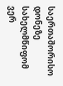საერთაშორისო დონეზე სახელმწიფომ ვერ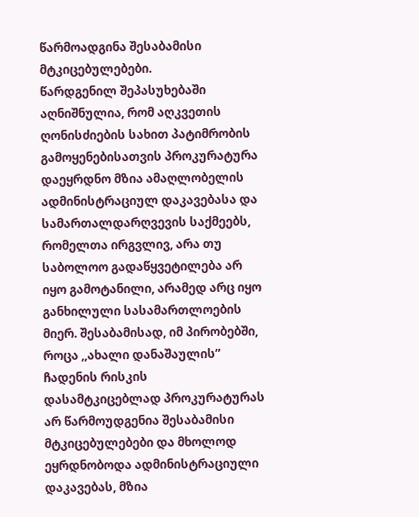წარმოადგინა შესაბამისი მტკიცებულებები.
წარდგენილ შეპასუხებაში აღნიშნულია, რომ აღკვეთის ღონისძიების სახით პატიმრობის გამოყენებისათვის პროკურატურა დაეყრდნო მზია ამაღლობელის ადმინისტრაციულ დაკავებასა და სამართალდარღვევის საქმეებს, რომელთა ირგვლივ, არა თუ საბოლოო გადაწყვეტილება არ იყო გამოტანილი, არამედ არც იყო განხილული სასამართლოების მიერ. შესაბამისად, იმ პირობებში, როცა ,,ახალი დანაშაულის” ჩადენის რისკის დასამტკიცებლად პროკურატურას არ წარმოუდგენია შესაბამისი მტკიცებულებები და მხოლოდ ეყრდნობოდა ადმინისტრაციული დაკავებას, მზია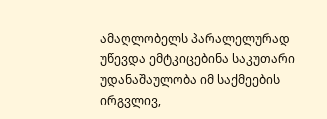ამაღლობელს პარალელურად უწევდა ემტკიცებინა საკუთარი უდანაშაულობა იმ საქმეების ირგვლივ,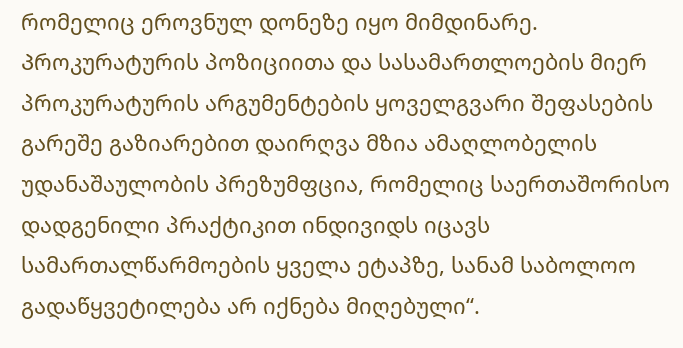რომელიც ეროვნულ დონეზე იყო მიმდინარე. Პროკურატურის პოზიციითა და სასამართლოების მიერ პროკურატურის არგუმენტების ყოველგვარი შეფასების გარეშე გაზიარებით დაირღვა მზია ამაღლობელის უდანაშაულობის პრეზუმფცია, რომელიც საერთაშორისო დადგენილი პრაქტიკით ინდივიდს იცავს სამართალწარმოების ყველა ეტაპზე, სანამ საბოლოო გადაწყვეტილება არ იქნება მიღებული“.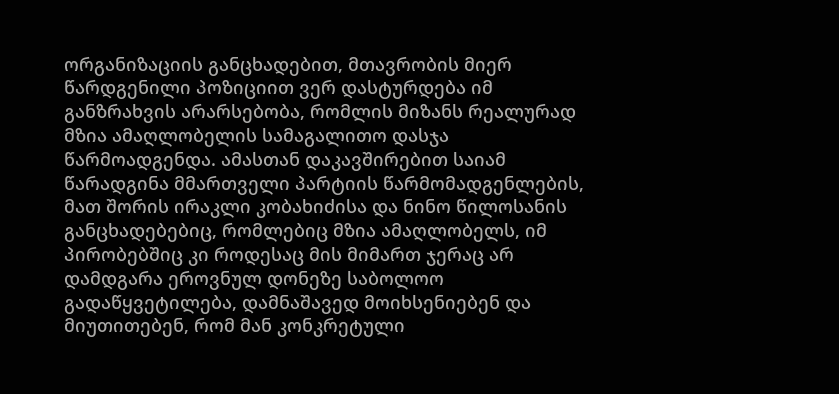ორგანიზაციის განცხადებით, მთავრობის მიერ წარდგენილი პოზიციით ვერ დასტურდება იმ განზრახვის არარსებობა, რომლის მიზანს რეალურად მზია ამაღლობელის სამაგალითო დასჯა წარმოადგენდა. ამასთან დაკავშირებით საიამ წარადგინა მმართველი პარტიის წარმომადგენლების, მათ შორის ირაკლი კობახიძისა და ნინო წილოსანის განცხადებებიც, რომლებიც მზია ამაღლობელს, იმ პირობებშიც კი როდესაც მის მიმართ ჯერაც არ დამდგარა ეროვნულ დონეზე საბოლოო გადაწყვეტილება, დამნაშავედ მოიხსენიებენ და მიუთითებენ, რომ მან კონკრეტული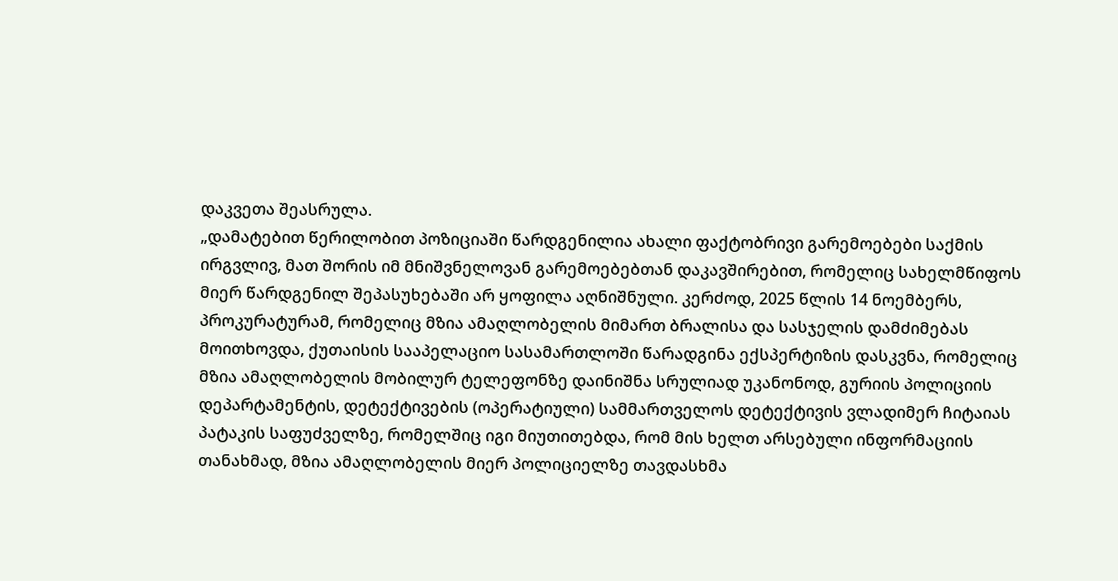დაკვეთა შეასრულა.
„დამატებით წერილობით პოზიციაში წარდგენილია ახალი ფაქტობრივი გარემოებები საქმის ირგვლივ, მათ შორის იმ მნიშვნელოვან გარემოებებთან დაკავშირებით, რომელიც სახელმწიფოს მიერ წარდგენილ შეპასუხებაში არ ყოფილა აღნიშნული. კერძოდ, 2025 წლის 14 ნოემბერს, პროკურატურამ, რომელიც მზია ამაღლობელის მიმართ ბრალისა და სასჯელის დამძიმებას მოითხოვდა, ქუთაისის სააპელაციო სასამართლოში წარადგინა ექსპერტიზის დასკვნა, რომელიც მზია ამაღლობელის მობილურ ტელეფონზე დაინიშნა სრულიად უკანონოდ, გურიის პოლიციის დეპარტამენტის, დეტექტივების (ოპერატიული) სამმართველოს დეტექტივის ვლადიმერ ჩიტაიას პატაკის საფუძველზე, რომელშიც იგი მიუთითებდა, რომ მის ხელთ არსებული ინფორმაციის თანახმად, მზია ამაღლობელის მიერ პოლიციელზე თავდასხმა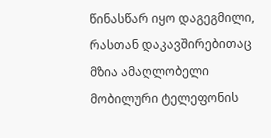წინასწარ იყო დაგეგმილი, რასთან დაკავშირებითაც მზია ამაღლობელი მობილური ტელეფონის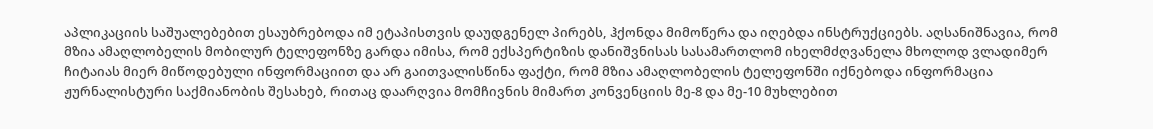აპლიკაციის საშუალებებით ესაუბრებოდა იმ ეტაპისთვის დაუდგენელ პირებს, ჰქონდა მიმოწერა და იღებდა ინსტრუქციებს. აღსანიშნავია, რომ მზია ამაღლობელის მობილურ ტელეფონზე გარდა იმისა, რომ ექსპერტიზის დანიშვნისას სასამართლომ იხელმძღვანელა მხოლოდ ვლადიმერ ჩიტაიას მიერ მიწოდებული ინფორმაციით და არ გაითვალისწინა ფაქტი, რომ მზია ამაღლობელის ტელეფონში იქნებოდა ინფორმაცია ჟურნალისტური საქმიანობის შესახებ, რითაც დაარღვია მომჩივნის მიმართ კონვენციის მე-8 და მე-10 მუხლებით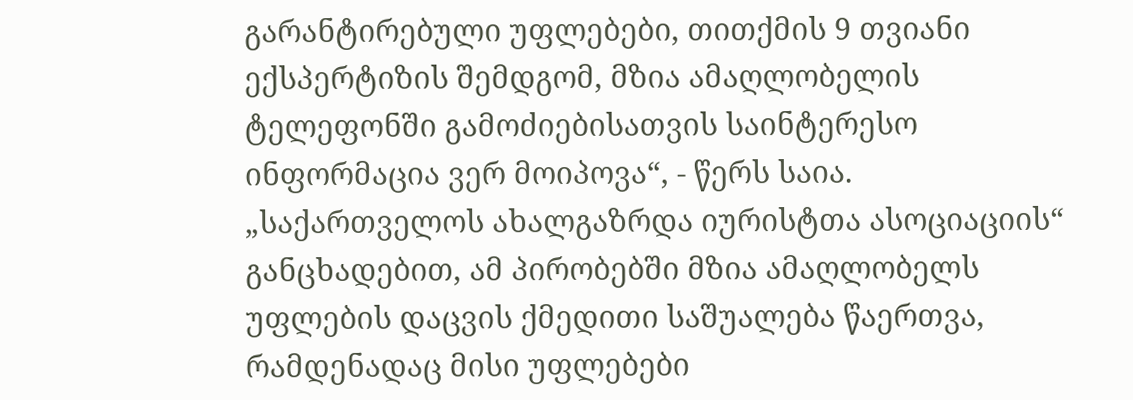გარანტირებული უფლებები, თითქმის 9 თვიანი ექსპერტიზის შემდგომ, მზია ამაღლობელის ტელეფონში გამოძიებისათვის საინტერესო ინფორმაცია ვერ მოიპოვა“, - წერს საია.
„საქართველოს ახალგაზრდა იურისტთა ასოციაციის“ განცხადებით, ამ პირობებში მზია ამაღლობელს უფლების დაცვის ქმედითი საშუალება წაერთვა, რამდენადაც მისი უფლებები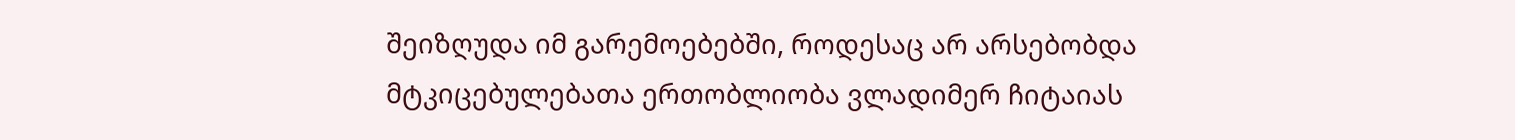შეიზღუდა იმ გარემოებებში, როდესაც არ არსებობდა მტკიცებულებათა ერთობლიობა ვლადიმერ ჩიტაიას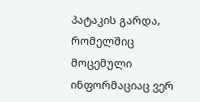პატაკის გარდა, რომელშიც მოცემული ინფორმაციაც ვერ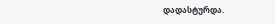დადასტურდა.